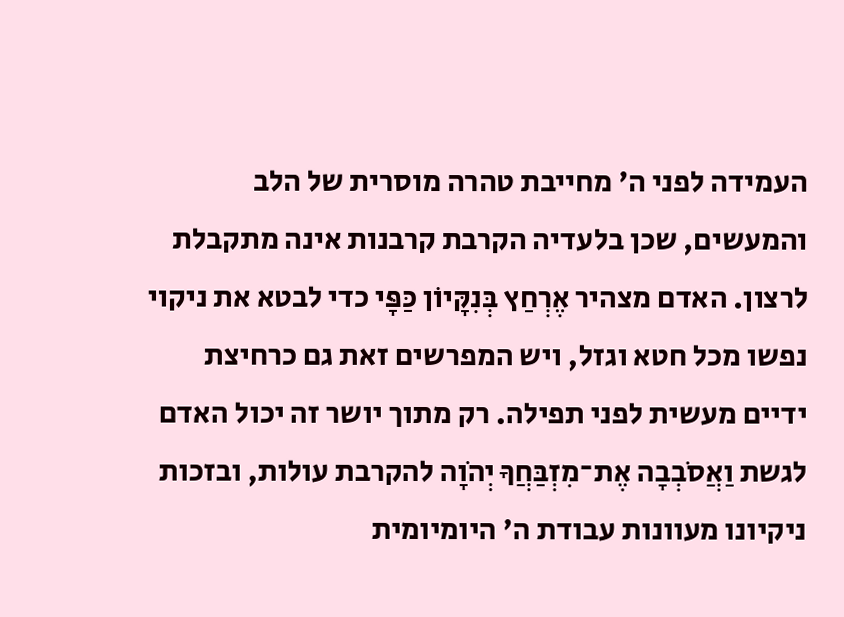העמידה לפני ה' מחייבת טהרה מוסרית של הלב והמעשים, שכן בלעדיה הקרבת קרבנות אינה מתקבלת לרצון. האדם מצהיר אֶרְחַץ בְּנִקָּיוֹן כַּפָּי כדי לבטא את ניקוי נפשו מכל חטא וגזל, ויש המפרשים זאת גם כרחיצת ידיים מעשית לפני תפילה. רק מתוך יושר זה יכול האדם לגשת וַאֲסֹבְבָה אֶת־מִזְבַּחֲךָ יְהֹוָה להקרבת עולות, ובזכות ניקיונו מעוונות עבודת ה' היומיומית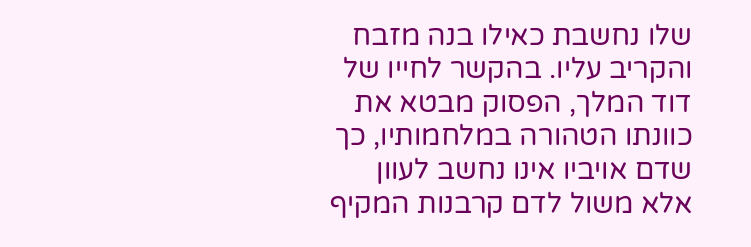שלו נחשבת כאילו בנה מזבח והקריב עליו. בהקשר לחייו של דוד המלך, הפסוק מבטא את כוונתו הטהורה במלחמותיו, כך שדם אויביו אינו נחשב לעוון אלא משול לדם קרבנות המקיף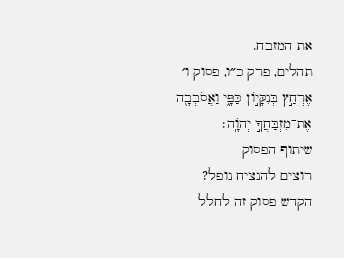את המזבח.
תהלים, פרק כ״ו, פסוק ו׳
אֶרְחַ֣ץ בְּנִקָּי֣וֹן כַּפָּ֑י וַאֲסֹבְבָ֖ה אֶת־מִזְבַּחֲךָ֣ יְהֹוָֽה׃
שיתוף הפסוק
רוצים להנציח נופל?
הקדש פסוק זה לחלל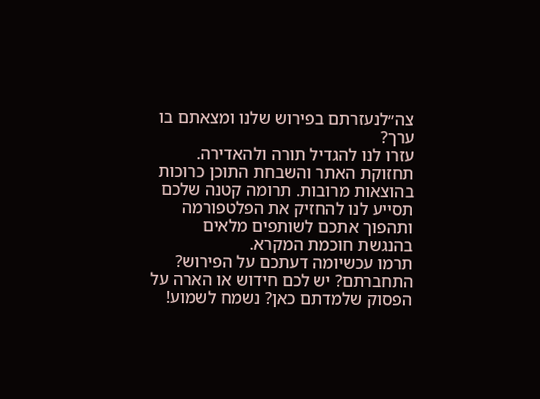צה״לנעזרתם בפירוש שלנו ומצאתם בו ערך?
עזרו לנו להגדיל תורה ולהאדירה. תחזוקת האתר והשבחת התוכן כרוכות בהוצאות מרובות. תרומה קטנה שלכם תסייע לנו להחזיק את הפלטפורמה ותהפוך אתכם לשותפים מלאים בהנגשת חוכמת המקרא.
תרמו עכשיומה דעתכם על הפירוש?
התחברתם? יש לכם חידוש או הארה על הפסוק שלמדתם כאן? נשמח לשמוע!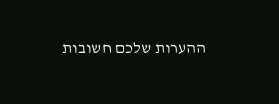ההערות שלכם חשובות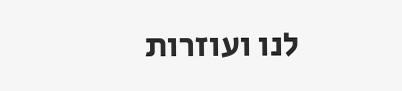לנו ועוזרות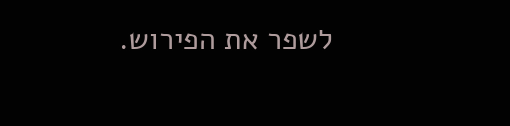לשפר את הפירוש.